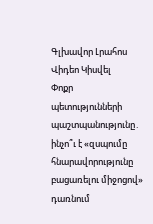Գլխավոր Լրահոս Վիդեո Կիսվել
Փոքր պետությունների պաշտպանությունը․ ինչո՞ւ է «զսպումը հնարավորությունը բացառելու միջոցով» դառնում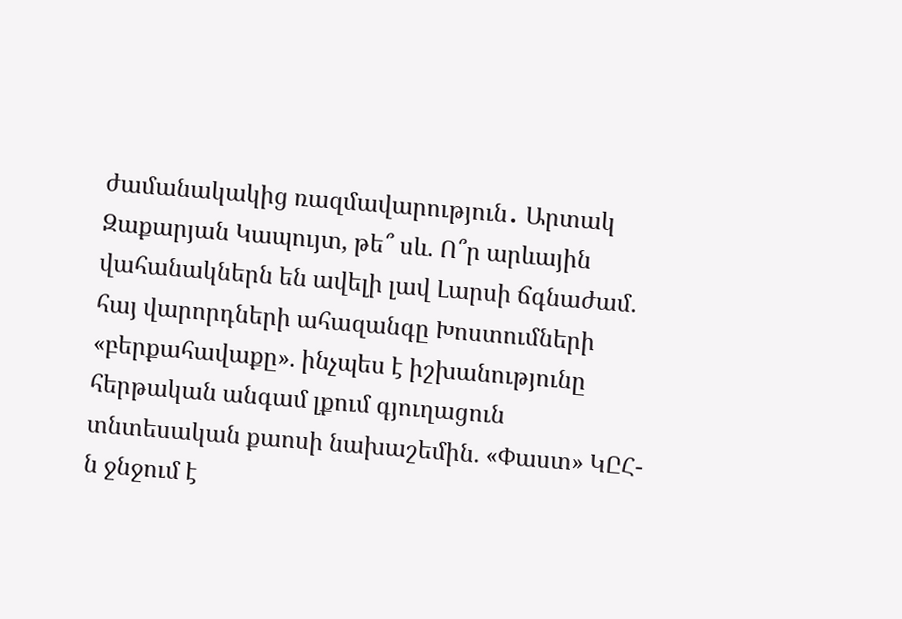ժամանակակից ռազմավարություն․ Արտակ Զաքարյան Կապույտ, թե՞ սև. Ո՞ր արևային վահանակներն են ավելի լավ Լարսի ճգնաժամ. հայ վարորդների ահազանգը Խոստումների «բերքահավաքը». ինչպես է իշխանությունը հերթական անգամ լքում գյուղացուն տնտեսական քաոսի նախաշեմին. «Փաստ» ԿԸՀ-ն ջնջում է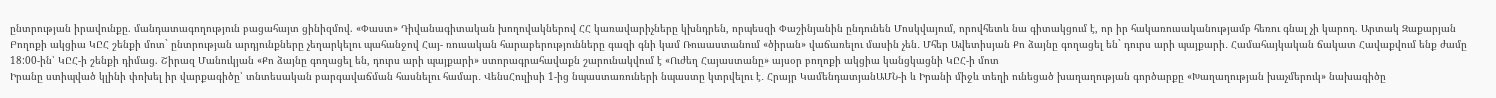ընտրության իրավունքը. մանդատագողություն բացահայտ ցինիզմով. «Փաստ» Դիվանագիտական խողովակներով ՀՀ կառավարիչները կխնդրեն, որպեսզի Փաշինյանին ընդունեն Մոսկվայում, որովհետև նա գիտակցում է, որ իր հակառուսականությամբ հեռու գնալ չի կարող. Արտակ Զաքարյան Բողոքի ակցիա ԿԸՀ շենքի մոտ` ընտրության արդյունքները չեղարկելու պահանջով Հայ- ռուսական հարաբերությունները գազի գնի կամ Ռուսաստանում «ծիրան» վաճառելու մասին չեն․ Մհեր Ավետիսյան Քո ձայնը գողացել են` դուրս արի պայքարի․ Համահայկական ճակատ Հավաքվում ենք ժամը 18:00-ին՝ ԿԸՀ-ի շենքի դիմաց. Շիրազ Մանուկյան «Քո ձայնը գողացել են, դուրս արի պայքարի» ստորագրահավաքն շարունակվում է «Ուժեղ Հայաստանը» այսօր բողոքի ակցիա կանցկացնի ԿԸՀ-ի մոտ
Իրանը ստիպված կլինի փոխել իր վարքագիծը՝ տնտեսական բարգավաճման հասնելու համար․ ՎենսՀուլիսի 1-ից նպաստառուների նպաստը կտրվելու է․ Հրայր ԿամենդատյանԱՄՆ-ի և Իրանի միջև տեղի ունեցած խաղաղության գործարքը «Խաղաղության խաչմերուկ» նախագիծը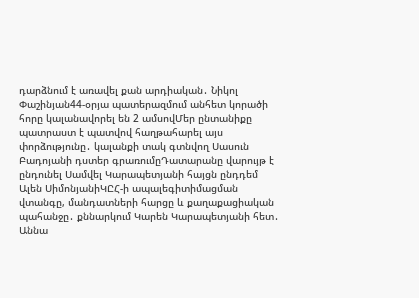դարձնում է առավել քան արդիական․ Նիկոլ Փաշինյան44-օրյա պատերազմում անհետ կորածի հորը կալանավորել են 2 ամսովՄեր ընտանիքը պատրաստ է պատվով հաղթահարել այս փորձությունը․ կալանքի տակ գտնվող Սասուն Բադոյանի դստեր գրառումըԴատարանը վարույթ է ընդունել Սամվել Կարապետյանի հայցն ընդդեմ Ալեն ՍիմոնյանիԿԸՀ-ի ապալեգիտիմացման վտանգը, մանդատների հարցը և քաղաքացիական պահանջը․ քննարկում Կարեն Կարապետյանի հետ․ Աննա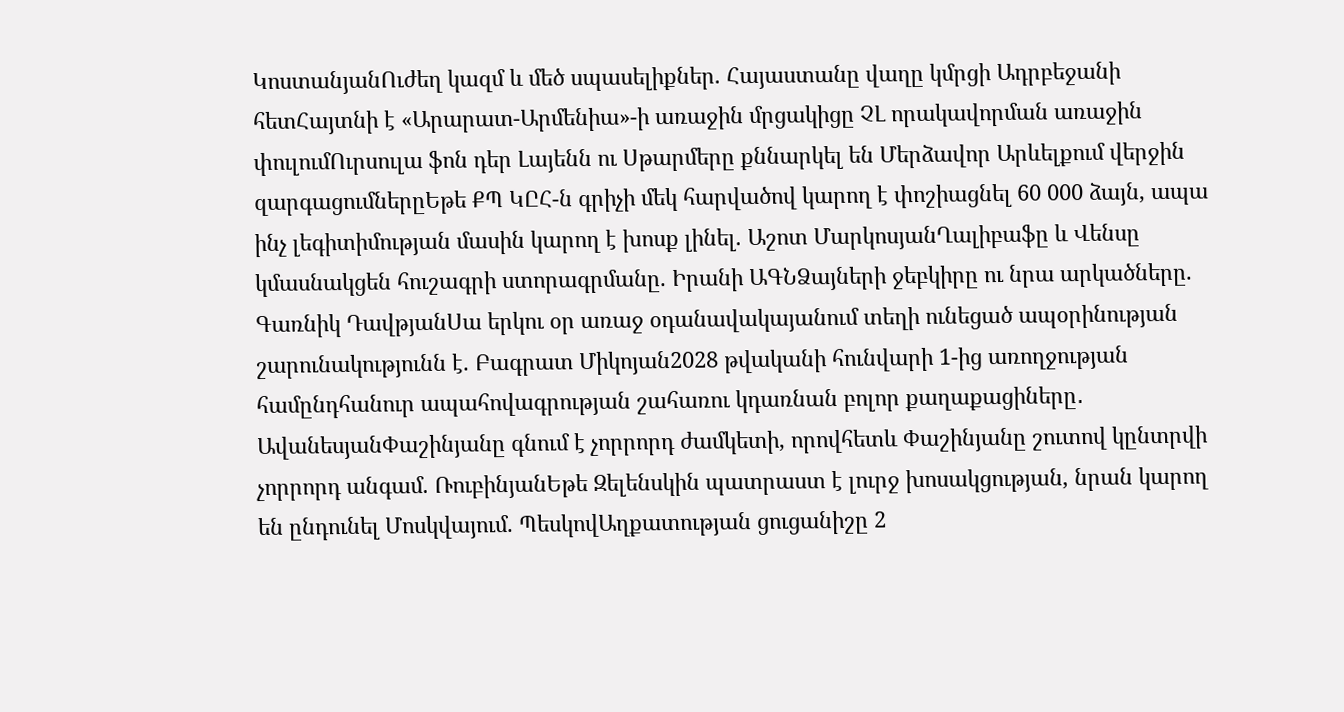ԿոստանյանՈւժեղ կազմ և մեծ սպասելիքներ. Հայաստանը վաղը կմրցի Ադրբեջանի հետՀայտնի է «Արարատ-Արմենիա»-ի առաջին մրցակիցը ՉԼ որակավորման առաջին փուլումՈւրսուլա ֆոն դեր Լայենն ու Սթարմերը քննարկել են Մերձավոր Արևելքում վերջին զարգացումներըԵթե ՔՊ ԿԸՀ-ն գրիչի մեկ հարվածով կարող է փոշիացնել 60 000 ձայն, ապա ինչ լեգիտիմության մասին կարող է խոսք լինել. Աշոտ ՄարկոսյանՂալիբաֆը և Վենսը կմասնակցեն հուշագրի ստորագրմանը. Իրանի ԱԳՆՁայների ջեբկիրը ու նրա արկածները. Գառնիկ ԴավթյանՍա երկու օր առաջ օդանավակայանում տեղի ունեցած ապօրինության շարունակությունն է. Բագրատ Միկոյան2028 թվականի հունվարի 1-ից առողջության համընդհանուր ապահովագրության շահառու կդառնան բոլոր քաղաքացիները․ ԱվանեսյանՓաշինյանը գնում է չորրորդ ժամկետի, որովհետև Փաշինյանը շուտով կընտրվի չորրորդ անգամ. ՌուբինյանԵթե Զելենսկին պատրաստ է լուրջ խոսակցության, նրան կարող են ընդունել Մոսկվայում. ՊեսկովԱղքատության ցուցանիշը 2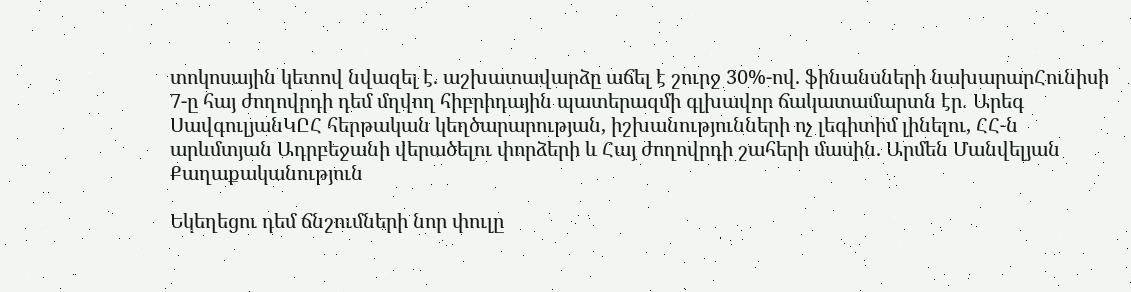տոկոսային կետով նվազել է. աշխատավարձը աճել է շուրջ 30%-ով. ֆինանսների նախարարՀունիսի 7-ը հայ ժողովրդի դեմ մղվող հիբրիդային պատերազմի գլխավոր ճակատամարտն էր․ Արեգ ՍավգուլյանԿԸՀ հերթական կեղծարարության, իշխանությունների ոչ լեգիտիմ լինելու, ՀՀ-ն արևմտյան Ադրբեջանի վերածելու փորձերի և Հայ ժողովրդի շահերի մասին. Արմեն Մանվելյան
Քաղաքականություն

Եկեղեցու դեմ ճնշումների նոր փուլը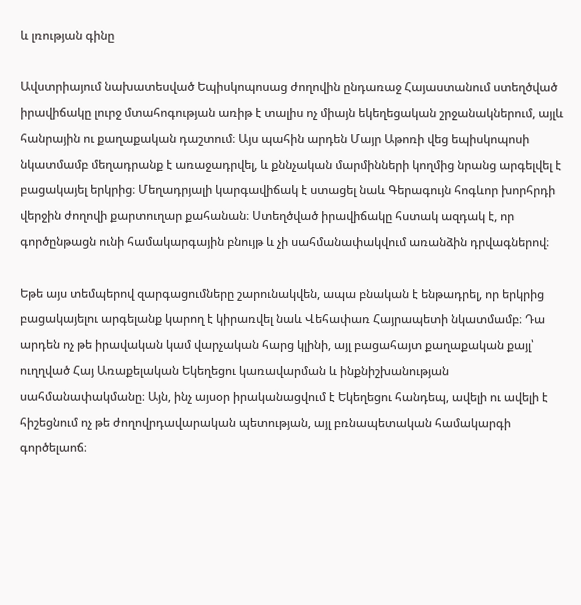և լռության գինը

Ավստրիայում նախատեսված Եպիսկոպոսաց ժողովին ընդառաջ Հայաստանում ստեղծված իրավիճակը լուրջ մտահոգության առիթ է տալիս ոչ միայն եկեղեցական շրջանակներում, այլև հանրային ու քաղաքական դաշտում։ Այս պահին արդեն Մայր Աթոռի վեց եպիսկոպոսի նկատմամբ մեղադրանք է առաջադրվել, և քննչական մարմինների կողմից նրանց արգելվել է բացակայել երկրից։ Մեղադրյալի կարգավիճակ է ստացել նաև Գերագույն հոգևոր խորհրդի վերջին ժողովի քարտուղար քահանան։ Ստեղծված իրավիճակը հստակ ազդակ է, որ գործընթացն ունի համակարգային բնույթ և չի սահմանափակվում առանձին դրվագներով։

Եթե այս տեմպերով զարգացումները շարունակվեն, ապա բնական է ենթադրել, որ երկրից բացակայելու արգելանք կարող է կիրառվել նաև Վեհափառ Հայրապետի նկատմամբ։ Դա արդեն ոչ թե իրավական կամ վարչական հարց կլինի, այլ բացահայտ քաղաքական քայլ՝ ուղղված Հայ Առաքելական Եկեղեցու կառավարման և ինքնիշխանության սահմանափակմանը։ Այն, ինչ այսօր իրականացվում է Եկեղեցու հանդեպ, ավելի ու ավելի է հիշեցնում ոչ թե ժողովրդավարական պետության, այլ բռնապետական համակարգի գործելաոճ։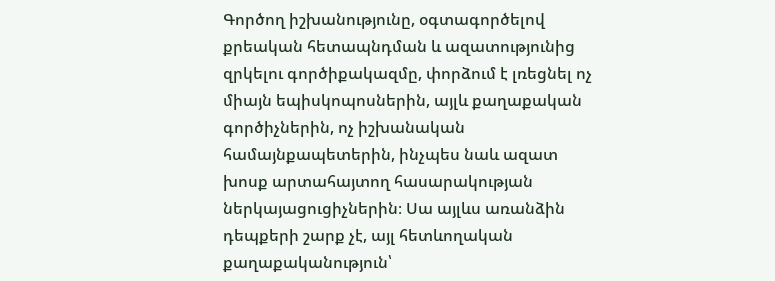Գործող իշխանությունը, օգտագործելով քրեական հետապնդման և ազատությունից զրկելու գործիքակազմը, փորձում է լռեցնել ոչ միայն եպիսկոպոսներին, այլև քաղաքական գործիչներին, ոչ իշխանական համայնքապետերին, ինչպես նաև ազատ խոսք արտահայտող հասարակության ներկայացուցիչներին։ Սա այլևս առանձին դեպքերի շարք չէ, այլ հետևողական քաղաքականություն՝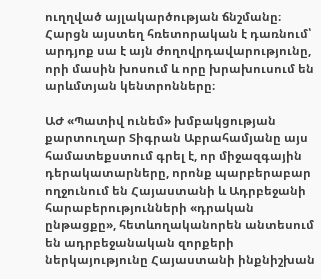ուղղված այլակարծության ճնշմանը։ Հարցն այստեղ հռետորական է դառնում՝ արդյոք սա է այն ժողովրդավարությունը, որի մասին խոսում և որը խրախուսում են արևմտյան կենտրոնները։

ԱԺ «Պատիվ ունեմ» խմբակցության քարտուղար Տիգրան Աբրահամյանը այս համատեքստում գրել է, որ միջազգային դերակատարները, որոնք պարբերաբար ողջունում են Հայաստանի և Ադրբեջանի հարաբերությունների «դրական ընթացքը», հետևողականորեն անտեսում են ադրբեջանական զորքերի ներկայությունը Հայաստանի ինքնիշխան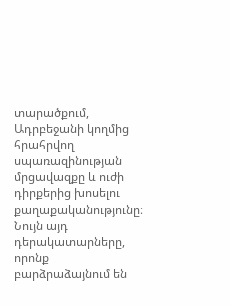տարածքում, Ադրբեջանի կողմից հրահրվող սպառազինության մրցավազքը և ուժի դիրքերից խոսելու քաղաքականությունը։ Նույն այդ դերակատարները, որոնք բարձրաձայնում են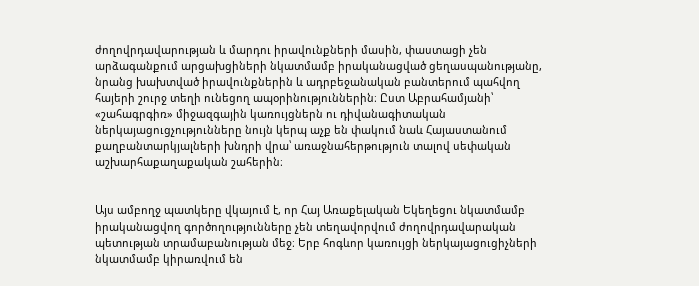ժողովրդավարության և մարդու իրավունքների մասին, փաստացի չեն արձագանքում արցախցիների նկատմամբ իրականացված ցեղասպանությանը, նրանց խախտված իրավունքներին և ադրբեջանական բանտերում պահվող հայերի շուրջ տեղի ունեցող ապօրինություններին։ Ըստ Աբրահամյանի՝ «շահագրգիռ» միջազգային կառույցներն ու դիվանագիտական ներկայացուցչությունները նույն կերպ աչք են փակում նաև Հայաստանում քաղբանտարկյալների խնդրի վրա՝ առաջնահերթություն տալով սեփական աշխարհաքաղաքական շահերին։


Այս ամբողջ պատկերը վկայում է, որ Հայ Առաքելական Եկեղեցու նկատմամբ իրականացվող գործողությունները չեն տեղավորվում ժողովրդավարական պետության տրամաբանության մեջ։ Երբ հոգևոր կառույցի ներկայացուցիչների նկատմամբ կիրառվում են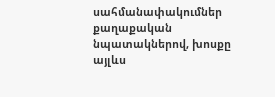սահմանափակումներ քաղաքական նպատակներով, խոսքը այլևս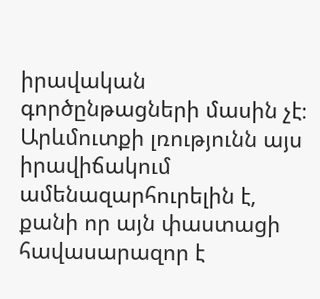իրավական գործընթացների մասին չէ։ Արևմուտքի լռությունն այս իրավիճակում ամենազարհուրելին է, քանի որ այն փաստացի հավասարազոր է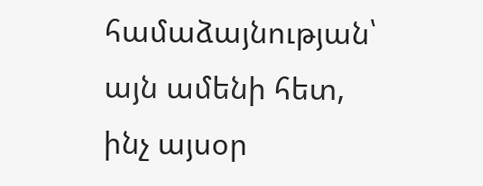համաձայնության՝ այն ամենի հետ, ինչ այսօր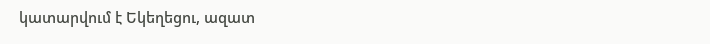կատարվում է Եկեղեցու, ազատ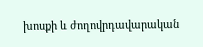խոսքի և ժողովրդավարական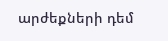արժեքների դեմ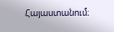Հայաստանում։